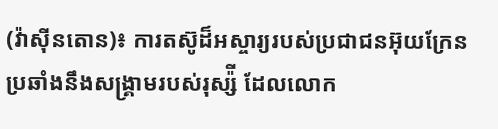(វ៉ាស៊ីនតោន)៖ ការតស៊ូដ៏អស្ចារ្យរបស់ប្រជាជនអ៊ុយក្រែន ប្រឆាំងនឹងសង្រ្គាមរបស់រុស្ស៉ី ដែលលោក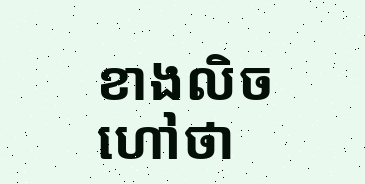ខាងលិចហៅថា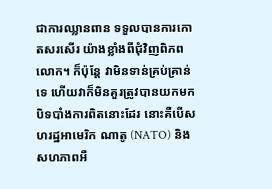ជាការឈ្លានពាន ទទួលបានការកោតសរសើរ យ៉ាងខ្លាំងពីជុំវិញពិភពលោក។ ក៏ប៉ុន្តែ វាមិនទាន់គ្រប់គ្រាន់ទេ ហើយវាក៏មិនគួរត្រូវបានយកមកបិទបាំងការពិតនោះដែរ នោះគឺបើសហរដ្ឋអាមេរិក ណាតូ (NATO) និងសហភាពអឺ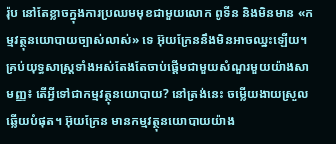រ៉ុប នៅតែខ្លាចក្នុងការប្រឈមមុខជាមួយលោក ពូទីន និងមិនមាន «កម្មវត្ថុនយោបាយច្បាស់លាស់» ទេ អ៊ុយក្រែននឹងមិនអាចឈ្នះឡើយ។
គ្រប់យុទ្ធសាស្ត្រទាំងអស់តែងតែចាប់ផ្ដើមជាមួយសំណួរមួយយ៉ាងសាមញ្ញ៖ តើអ្វីទៅជាកម្មវត្ថុនយោបាយ? នៅត្រង់នេះ ចម្លើយងាយស្រួលឆ្លើយបំផុត។ អ៊ុយក្រែន មានកម្មវត្ថុនយោបាយយ៉ាង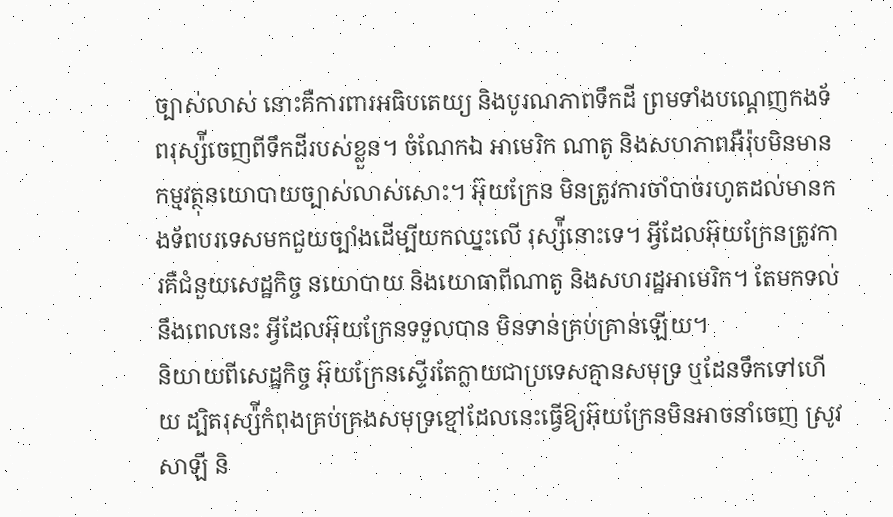ច្បាស់លាស់ នោះគឺការពារអធិបតេយ្យ និងបូរណភាពទឹកដី ព្រមទាំងបណ្ដេញកងទ័ពរុស្ស៉ីចេញពីទឹកដីរបស់ខ្លួន។ ចំណែកឯ អាមេរិក ណាតូ និងសហភាពអឺរ៉ុបមិនមានកម្មវត្ថុនយោបាយច្បាស់លាស់សោះ។ អ៊ុយក្រែន មិនត្រូវការចាំបាច់រហូតដល់មានកងទ័ពបរទេសមកជួយច្បាំងដើម្បីយកឈ្នះលើ រុស្ស៉ីនោះទេ។ អ្វីដែលអ៊ុយក្រែនត្រូវការគឺជំនួយសេដ្ឋកិច្ច នយោបាយ និងយោធាពីណាតូ និងសហរដ្ឋអាមេរិក។ តែមកទល់នឹងពេលនេះ អ្វីដែលអ៊ុយក្រែនទទួលបាន មិនទាន់គ្រប់គ្រាន់ឡើយ។
និយាយពីសេដ្ឋកិច្ច អ៊ុយក្រែនស្ទើរតែក្លាយជាប្រទេសគ្មានសមុទ្រ ឬដែនទឹកទៅហើយ ដ្បិតរុស្ស៉ីកំពុងគ្រប់គ្រងសមុទ្រខ្មៅដែលនេះធ្វើឱ្យអ៊ុយក្រែនមិនអាចនាំចេញ ស្រូវសាឡី និ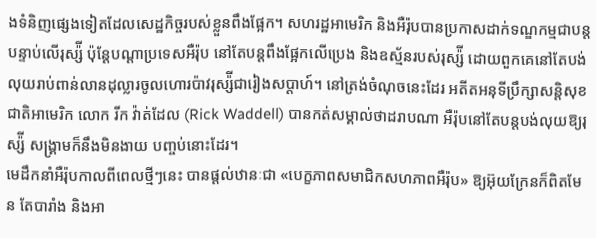ងទំនិញផ្សេងទៀតដែលសេដ្ឋកិច្ចរបស់ខ្លួនពឹងផ្អែក។ សហរដ្ឋអាមេរិក និងអឺរ៉ុបបានប្រកាសដាក់ទណ្ឌកម្មជាបន្តបន្ទាប់លើរុស្ស៉ី ប៉ុន្តែបណ្ដាប្រទេសអឺរ៉ុប នៅតែបន្តពឹងផ្អែកលើប្រេង និងឧស្ម័នរបស់រុស្ស៉ី ដោយពួកគេនៅតែបង់លុយរាប់ពាន់លានដុល្លារចូលហោរប៉ាវរុស្ស៉ីជារៀងសប្ដាហ៍។ នៅត្រង់ចំណុចនេះដែរ អតីតអនុទីប្រឹក្សាសន្តិសុខជាតិអាមេរិក លោក រីក វ៉ាត់ដែល (Rick Waddell) បានកត់សម្គាល់ថាដរាបណា អឺរ៉ុបនៅតែបន្តបង់លុយឱ្យរុស្ស៉ី សង្រ្គាមក៏នឹងមិនងាយ បញ្ចប់នោះដែរ។
មេដឹកនាំអឺរ៉ុបកាលពីពេលថ្មីៗនេះ បានផ្ដល់ឋានៈជា «បេក្ខភាពសមាជិកសហភាពអឺរ៉ុប» ឱ្យអ៊ុយក្រែនក៏ពិតមែន តែបារាំង និងអា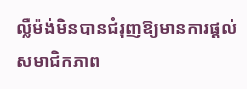ល្លឺម៉ង់មិនបានជំរុញឱ្យមានការផ្ដល់ សមាជិកភាព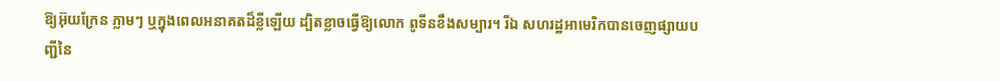ឱ្យអ៊ុយក្រែន ភ្លាមៗ ឬក្នុងពេលអនាគតដ៏ខ្លីឡើយ ដ្បិតខ្លាចធ្វើឱ្យលោក ពូទីនខឹងសម្បារ។ រីឯ សហរដ្ឋអាមេរិកបានចេញផ្សាយបញ្ជីនៃ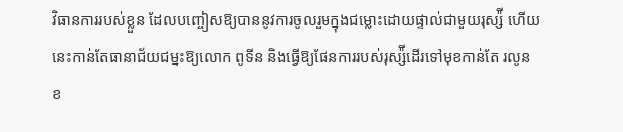វិធានការរបស់ខ្លួន ដែលបញ្ចៀសឱ្យបាននូវការចូលរួមក្នុងជម្លោះដោយផ្ទាល់ជាមួយរុស្ស៉ី ហើយនេះកាន់តែធានាជ័យជម្នះឱ្យលោក ពូទីន និងធ្វើឱ្យផែនការរបស់រុស្ស៉ីដើរទៅមុខកាន់តែ រលូន ខ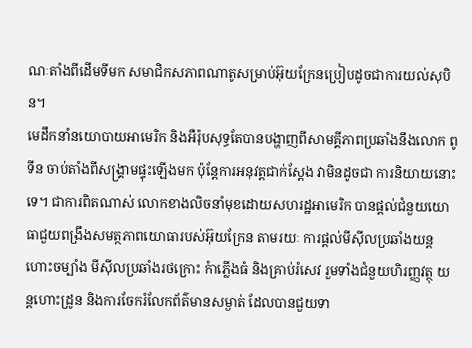ណៈតាំងពីដើមទីមក សមាជិកសភាពណាតូសម្រាប់អ៊ុយក្រែនប្រៀបដូចជាការយល់សុបិន។
មេដឹកនាំនយោបាយអាមេរិក និងអឺរ៉ុបសុទ្ធតែបានបង្ហាញពីសាមគ្គីភាពប្រឆាំងនឹងលោក ពូទីន ចាប់តាំងពីសង្រ្គាមផ្ទុះឡើងមក ប៉ុន្តែការអនុវត្តជាក់ស្ដែង វាមិនដូចជា ការនិយាយនោះទេ។ ជាការពិតណាស់ លោកខាងលិចនាំមុខដោយសហរដ្ឋអាមេរិក បានផ្ដល់ជំនួយយោធាជួយពង្រឹងសមត្ថភាពយោធារបស់អ៊ុយក្រែន តាមរយៈ ការផ្ដល់មីស៊ីលប្រឆាំងយន្ដហោះចម្បាំង មីស៊ីលប្រឆាំងរថក្រោះ កំាភ្លើងធំ និងគ្រាប់រំសេវ រួមទាំងជំនួយហិរញ្ញវត្ថុ យន្ដហោះដ្រូន និងការចែករំលែកព័ត៌មានសម្ងាត់ ដែលបានជួយទា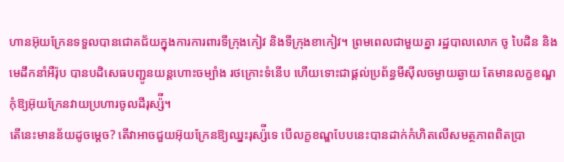ហានអ៊ុយក្រែនទទួលបានជោគជ័យក្នុងការការពារទីក្រុងកៀវ និងទីក្រុងខាកៀវ។ ព្រមពេលជាមួយគ្នា រដ្ឋបាលលោក ចូ បៃដិន និងមេដឹកនាំអឺរ៉ុប បានបដិសេធបញ្ជូនយន្ដហោះចម្បាំង រថក្រោះទំនើប ហើយទោះជាផ្ដល់ប្រព័ន្ធមីស៊ីលចម្ងាយឆ្ងាយ តែមានលក្ខខណ្ឌកុំឱ្យអ៊ុយក្រែនវាយប្រហារចូលដីរុស្ស៉ី។
តើនេះមានន័យដូចម្ដេច? តើវាអាចជួយអ៊ុយក្រែនឱ្យឈ្នះរុស្ស៉ីទេ បើលក្ខខណ្ឌបែបនេះបានដាក់កំហិតលើសមត្ថភាពពិតប្រា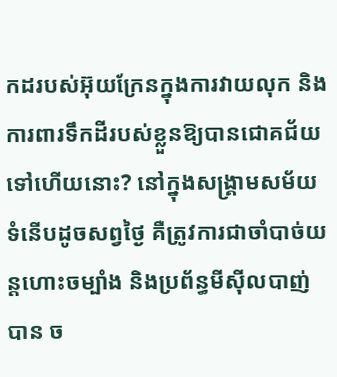កដរបស់អ៊ុយក្រែនក្នុងការវាយលុក និងការពារទឹកដីរបស់ខ្លួនឱ្យបានជោគជ័យ ទៅហើយនោះ? នៅក្នុងសង្រ្គាមសម័យទំនើបដូចសព្វថ្ងៃ គឺត្រូវការជាចាំបាច់យន្ដហោះចម្បាំង និងប្រព័ន្ធមីស៊ីលបាញ់បាន ច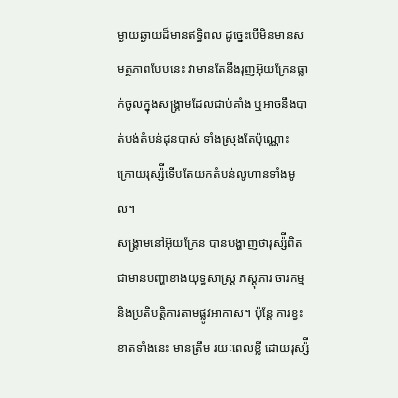ម្ងាយឆ្ងាយដ៏មានឥទ្ធិពល ដូច្នេះបើមិនមានសមត្ថភាពបែបនេះ វាមានតែនឹងរុញអ៊ុយក្រែនធ្លាក់ចូលក្នុងសង្រ្គាមដែលជាប់គាំង ឬអាចនឹងបាត់បង់តំបន់ដុនបាស់ ទាំងស្រុងតែប៉ុណ្ណោះ ក្រោយរុស្ស៉ីទើបតែយកតំបន់លូហានទាំងមូល។
សង្រ្គាមនៅអ៊ុយក្រែន បានបង្ហាញថារុស្ស៉ីពិតជាមានបញ្ហាខាងយុទ្ធសាស្ត្រ ភស្ដុភារ ចារកម្ម និងប្រតិបត្តិការតាមផ្លូវអាកាស។ ប៉ុន្តែ ការខ្វះខាតទាំងនេះ មានត្រឹម រយៈពេលខ្លី ដោយរុស្ស៉ី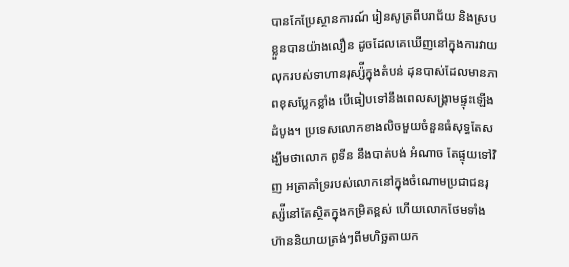បានកែប្រែស្ថានការណ៍ រៀនសូត្រពីបរាជ័យ និងស្របខ្លួនបានយ៉ាងលឿន ដូចដែលគេឃើញនៅក្នុងការវាយលុករបស់ទាហានរុស្ស៉ីក្នុងតំបន់ ដុនបាស់ដែលមានភាពខុសប្លែកខ្លាំង បើធៀបទៅនឹងពេលសង្រ្គាមផ្ទុះឡើងដំបូង។ ប្រទេសលោកខាងលិចមួយចំនួនធំសុទ្ធតែសង្ឃឹមថាលោក ពូទីន នឹងបាត់បង់ អំណាច តែផ្ទុយទៅវិញ អត្រាគាំទ្ររបស់លោកនៅក្នុងចំណោមប្រជាជនរុស្ស៉ីនៅតែស្ថិតក្នុងកម្រិតខ្ពស់ ហើយលោកថែមទាំងហ៊ាននិយាយត្រង់ៗពីមហិច្ឆតាយក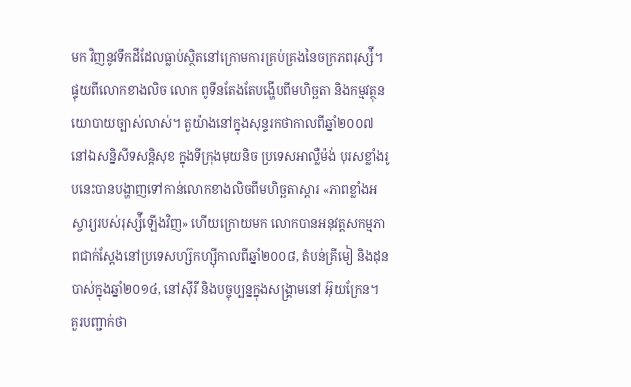មក វិញនូវទឹកដីដែលធ្លាប់ស្ថិតនៅក្រោមការគ្រប់គ្រងនៃចក្រភពរុស្ស៉ី។
ផ្ទុយពីលោកខាងលិច លោក ពូទីនតែងតែបង្ហើបពីមហិច្ឆតា និងកម្មវត្ថុនយោបាយច្បាស់លាស់។ តួយ៉ាងនៅក្នុងសុន្ទរកថាកាលពីឆ្នាំ២០០៧ នៅឯសន្និសីទសន្តិសុខ ក្នុងទីក្រុងមុយនិច ប្រទេសអាល្លឺម៉ង់ បុរសខ្លាំងរូបនេះបានបង្ហាញទៅកាន់លោកខាងលិចពីមហិច្ឆតាស្ដារ «ភាពខ្លាំងអស្ចារ្យរបស់រុស្ស៉ីឡើងវិញ» ហើយក្រោយមក លោកបានអនុវត្តសកម្មភាពជាក់ស្ដែងនៅប្រទេសហ្ស៊កហ្ស៊ីកាលពីឆ្នាំ២០០៨, តំបន់គ្រីមៀ និងដុនបាស់ក្នុងឆ្នាំ២០១៤, នៅស៊ីរី និងបច្ចុប្បន្នក្នុងសង្រ្គាមនៅ អ៊ុយក្រែន។
គួរបញ្ជាក់ថា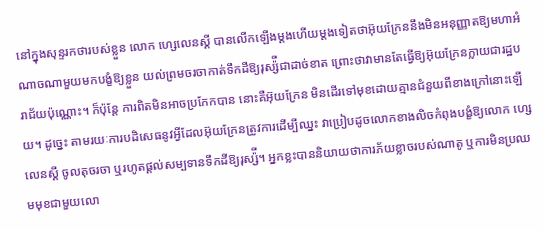នៅក្នុងសុន្ទរកថារបស់ខ្លួន លោក ហ្សេលេនស្គី បានលើកឡើងម្ដងហើយម្ដងទៀតថាអ៊ុយក្រែននឹងមិនអនុញ្ញាតឱ្យមហាអំណាចណាមួយមកបង្ខំឱ្យខ្លួន យល់ព្រមចរចាកាត់ទឹកដីឱ្យរុស្ស៉ីជាដាច់ខាត ព្រោះថាវាមានតែធ្វើឱ្យអ៊ុយក្រែនក្លាយជារដ្ឋបរាជ័យប៉ុណ្ណោះ។ ក៏ប៉ុន្តែ ការពិតមិនអាចប្រកែកបាន នោះគឺអ៊ុយក្រែន មិនដើរទៅមុខដោយគ្មានជំនួយពីខាងក្រៅនោះឡើយ។ ដូច្នេះ តាមរយៈការបដិសេធនូវអ្វីដែលអ៊ុយក្រែនត្រូវការដើម្បីឈ្នះ វាប្រៀបដូចលោកខាងលិចកំពុងបង្ខំឱ្យលោក ហ្សេលេនស្គី ចូលតុចរចា ឬរហូតផ្ដល់សម្បទានទឹកដីឱ្យរុស្ស៉ី។ អ្នកខ្លះបាននិយាយថាការភ័យខ្លាចរបស់ណាតូ ឬការមិនប្រឈមមុខជាមួយលោ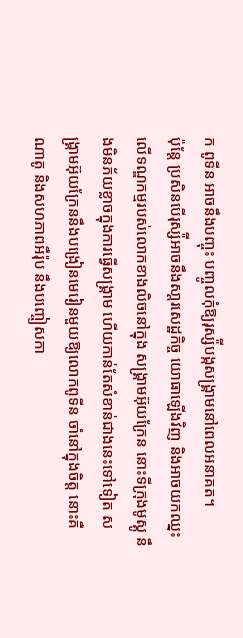ក ពូទីន អាចនឹងបញ្ចុះ បញ្ចូលកុំឱ្យរុស្ស៉ីបង្កសង្រ្គាមនៅពេលអនាគត។
ប៉ុន្តែ ប្រសិនបើរុស្ស៉ីអាចនឹងសា្ដរសេដ្ឋកិច្ច យោធាឡើងវិញ និងអាចយកឈ្នះលើទណ្ឌកម្មរបស់លោកខាងលិចនៅក្នុង សង្រ្គាមអ៊ុយក្រែន នោះទីក្រុងមូស្គូ នឹងមិនភ័យខ្លាចក្នុងការធ្វើសង្រ្គាម ហើយកាន់តែសំខាន់ជាងនេះទៅទៀត សង្រ្គាមអ៊ុយក្រែននឹងបង្រៀនមេរៀនមួយឱ្យលោកពូទីន ចាំនៅក្នុងចិត្ត នោះគឺណាតូ និងសហភាពអឺរ៉ុប នឹងបញ្ចៀសកា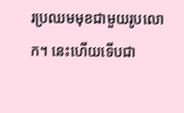រប្រឈមមុខជាមួយរូបលោក។ នេះហើយទើបជា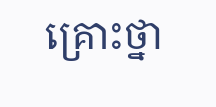គ្រោះថ្នា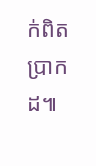ក់ពិតប្រាកដ៕